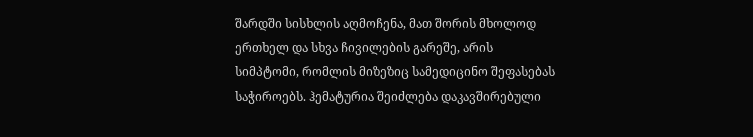შარდში სისხლის აღმოჩენა, მათ შორის მხოლოდ ერთხელ და სხვა ჩივილების გარეშე, არის სიმპტომი, რომლის მიზეზიც სამედიცინო შეფასებას საჭიროებს. ჰემატურია შეიძლება დაკავშირებული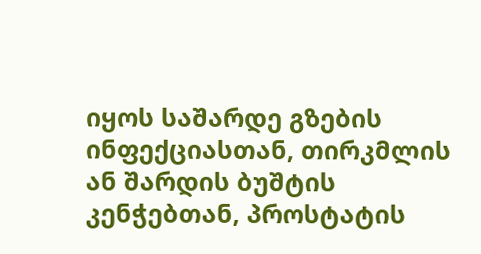იყოს საშარდე გზების ინფექციასთან, თირკმლის ან შარდის ბუშტის კენჭებთან, პროსტატის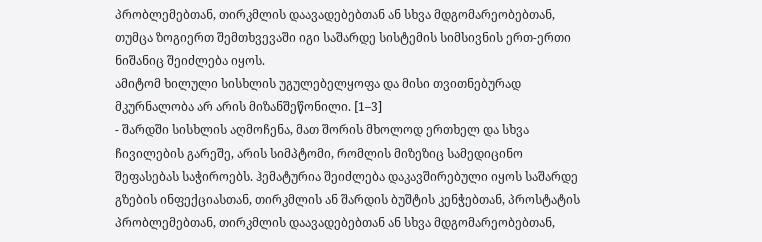პრობლემებთან, თირკმლის დაავადებებთან ან სხვა მდგომარეობებთან, თუმცა ზოგიერთ შემთხვევაში იგი საშარდე სისტემის სიმსივნის ერთ-ერთი ნიშანიც შეიძლება იყოს.
ამიტომ ხილული სისხლის უგულებელყოფა და მისი თვითნებურად მკურნალობა არ არის მიზანშეწონილი. [1–3]
- შარდში სისხლის აღმოჩენა, მათ შორის მხოლოდ ერთხელ და სხვა ჩივილების გარეშე, არის სიმპტომი, რომლის მიზეზიც სამედიცინო შეფასებას საჭიროებს. ჰემატურია შეიძლება დაკავშირებული იყოს საშარდე გზების ინფექციასთან, თირკმლის ან შარდის ბუშტის კენჭებთან, პროსტატის პრობლემებთან, თირკმლის დაავადებებთან ან სხვა მდგომარეობებთან,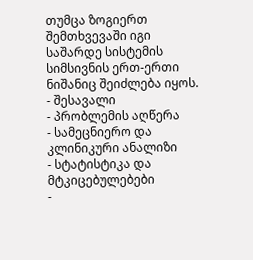თუმცა ზოგიერთ შემთხვევაში იგი საშარდე სისტემის სიმსივნის ერთ-ერთი ნიშანიც შეიძლება იყოს.
- შესავალი
- პრობლემის აღწერა
- სამეცნიერო და კლინიკური ანალიზი
- სტატისტიკა და მტკიცებულებები
-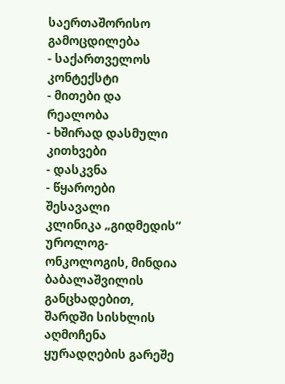საერთაშორისო გამოცდილება
- საქართველოს კონტექსტი
- მითები და რეალობა
- ხშირად დასმული კითხვები
- დასკვნა
- წყაროები
შესავალი
კლინიკა „გიდმედის“ უროლოგ-ონკოლოგის, მინდია ბაბალაშვილის განცხადებით, შარდში სისხლის აღმოჩენა ყურადღების გარეშე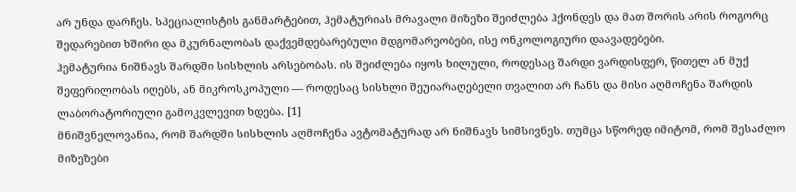არ უნდა დარჩეს. სპეციალისტის განმარტებით, ჰემატურიას მრავალი მიზეზი შეიძლება ჰქონდეს და მათ შორის არის როგორც შედარებით ხშირი და მკურნალობას დაქვემდებარებული მდგომარეობები, ისე ონკოლოგიური დაავადებები.
ჰემატურია ნიშნავს შარდში სისხლის არსებობას. ის შეიძლება იყოს ხილული, როდესაც შარდი ვარდისფერ, წითელ ან მუქ შეფერილობას იღებს, ან მიკროსკოპული — როდესაც სისხლი შეუიარაღებელი თვალით არ ჩანს და მისი აღმოჩენა შარდის ლაბორატორიული გამოკვლევით ხდება. [1]
მნიშვნელოვანია, რომ შარდში სისხლის აღმოჩენა ავტომატურად არ ნიშნავს სიმსივნეს. თუმცა სწორედ იმიტომ, რომ შესაძლო მიზეზები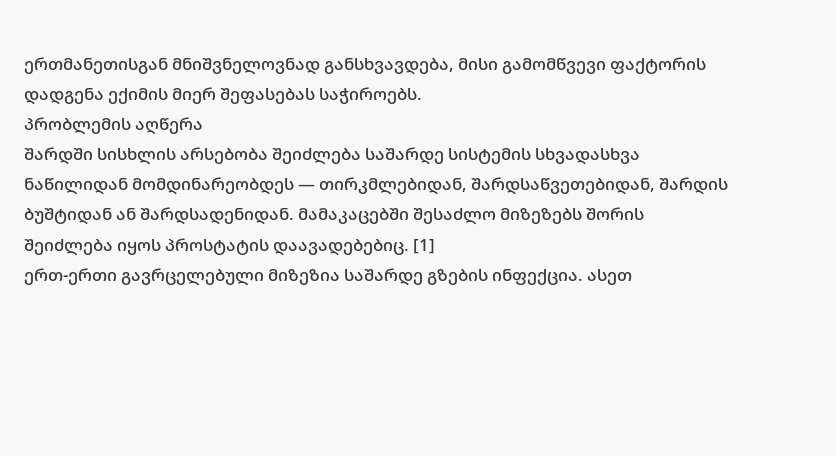ერთმანეთისგან მნიშვნელოვნად განსხვავდება, მისი გამომწვევი ფაქტორის დადგენა ექიმის მიერ შეფასებას საჭიროებს.
პრობლემის აღწერა
შარდში სისხლის არსებობა შეიძლება საშარდე სისტემის სხვადასხვა ნაწილიდან მომდინარეობდეს — თირკმლებიდან, შარდსაწვეთებიდან, შარდის ბუშტიდან ან შარდსადენიდან. მამაკაცებში შესაძლო მიზეზებს შორის შეიძლება იყოს პროსტატის დაავადებებიც. [1]
ერთ-ერთი გავრცელებული მიზეზია საშარდე გზების ინფექცია. ასეთ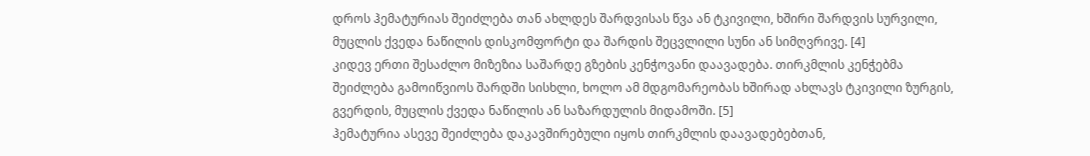დროს ჰემატურიას შეიძლება თან ახლდეს შარდვისას წვა ან ტკივილი, ხშირი შარდვის სურვილი, მუცლის ქვედა ნაწილის დისკომფორტი და შარდის შეცვლილი სუნი ან სიმღვრივე. [4]
კიდევ ერთი შესაძლო მიზეზია საშარდე გზების კენჭოვანი დაავადება. თირკმლის კენჭებმა შეიძლება გამოიწვიოს შარდში სისხლი, ხოლო ამ მდგომარეობას ხშირად ახლავს ტკივილი ზურგის, გვერდის, მუცლის ქვედა ნაწილის ან საზარდულის მიდამოში. [5]
ჰემატურია ასევე შეიძლება დაკავშირებული იყოს თირკმლის დაავადებებთან,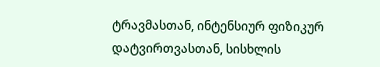ტრავმასთან, ინტენსიურ ფიზიკურ დატვირთვასთან, სისხლის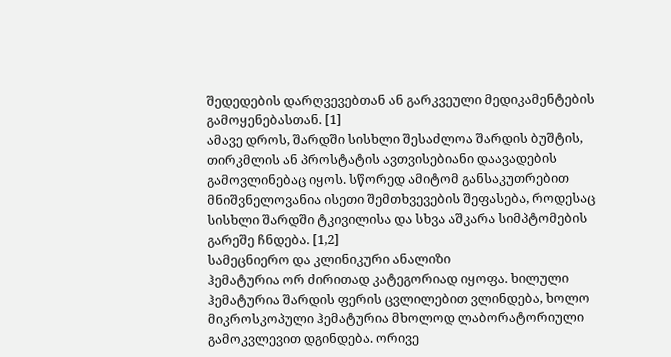შედედების დარღვევებთან ან გარკვეული მედიკამენტების გამოყენებასთან. [1]
ამავე დროს, შარდში სისხლი შესაძლოა შარდის ბუშტის, თირკმლის ან პროსტატის ავთვისებიანი დაავადების გამოვლინებაც იყოს. სწორედ ამიტომ განსაკუთრებით მნიშვნელოვანია ისეთი შემთხვევების შეფასება, როდესაც სისხლი შარდში ტკივილისა და სხვა აშკარა სიმპტომების გარეშე ჩნდება. [1,2]
სამეცნიერო და კლინიკური ანალიზი
ჰემატურია ორ ძირითად კატეგორიად იყოფა. ხილული ჰემატურია შარდის ფერის ცვლილებით ვლინდება, ხოლო მიკროსკოპული ჰემატურია მხოლოდ ლაბორატორიული გამოკვლევით დგინდება. ორივე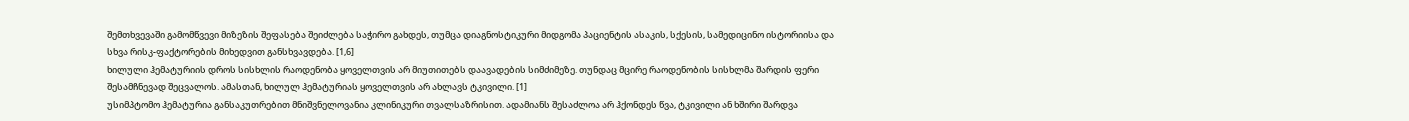შემთხვევაში გამომწვევი მიზეზის შეფასება შეიძლება საჭირო გახდეს, თუმცა დიაგნოსტიკური მიდგომა პაციენტის ასაკის, სქესის, სამედიცინო ისტორიისა და სხვა რისკ-ფაქტორების მიხედვით განსხვავდება. [1,6]
ხილული ჰემატურიის დროს სისხლის რაოდენობა ყოველთვის არ მიუთითებს დაავადების სიმძიმეზე. თუნდაც მცირე რაოდენობის სისხლმა შარდის ფერი შესამჩნევად შეცვალოს. ამასთან, ხილულ ჰემატურიას ყოველთვის არ ახლავს ტკივილი. [1]
უსიმპტომო ჰემატურია განსაკუთრებით მნიშვნელოვანია კლინიკური თვალსაზრისით. ადამიანს შესაძლოა არ ჰქონდეს წვა, ტკივილი ან ხშირი შარდვა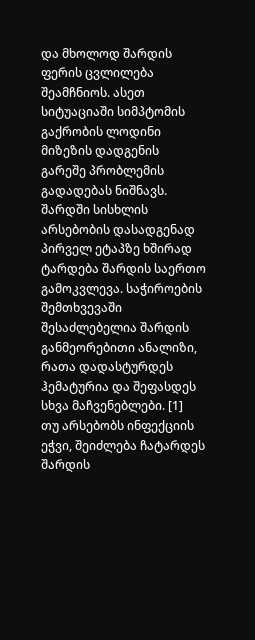და მხოლოდ შარდის ფერის ცვლილება შეამჩნიოს. ასეთ სიტუაციაში სიმპტომის გაქრობის ლოდინი მიზეზის დადგენის გარეშე პრობლემის გადადებას ნიშნავს.
შარდში სისხლის არსებობის დასადგენად პირველ ეტაპზე ხშირად ტარდება შარდის საერთო გამოკვლევა. საჭიროების შემთხვევაში შესაძლებელია შარდის განმეორებითი ანალიზი, რათა დადასტურდეს ჰემატურია და შეფასდეს სხვა მაჩვენებლები. [1]
თუ არსებობს ინფექციის ეჭვი, შეიძლება ჩატარდეს შარდის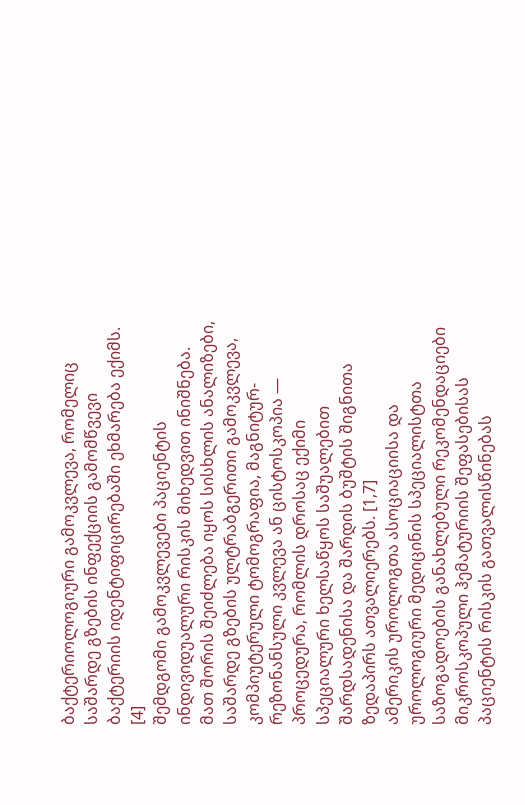ბაქტერიოლოგიური გამოკვლევა, რომელიც საშარდე გზების ინფექციის გამომწვევი ბაქტერიის იდენტიფიცირებაში ეხმარება ექიმს. [4]
შემდგომი გამოკვლევები პაციენტის ინდივიდუალური რისკის მიხედვით ინიშნება. მათ შორის შეიძლება იყოს სისხლის ანალიზები, საშარდე გზების ულტრაბგერითი გამოკვლევა, კომპიუტერული ტომოგრაფია, მაგნიტურ-რეზონანსული კვლევა ან ცისტოსკოპია — პროცედურა, რომლის დროსაც ექიმი სპეციალური ხელსაწყოს საშუალებით შარდსადენისა და შარდის ბუშტის შიგნითა ზედაპირს ათვალიერებს. [1,7]
ამერიკის უროლოგთა ასოციაციისა და უროლოგიური მედიცინის სპეციალისტთა საზოგადოების განახლებული რეკომენდაციები მიკროსკოპული ჰემატურიის შეფასებისას პაციენტის რისკის გათვალისწინებას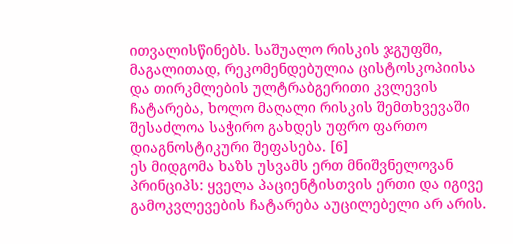ითვალისწინებს. საშუალო რისკის ჯგუფში, მაგალითად, რეკომენდებულია ცისტოსკოპიისა და თირკმლების ულტრაბგერითი კვლევის ჩატარება, ხოლო მაღალი რისკის შემთხვევაში შესაძლოა საჭირო გახდეს უფრო ფართო დიაგნოსტიკური შეფასება. [6]
ეს მიდგომა ხაზს უსვამს ერთ მნიშვნელოვან პრინციპს: ყველა პაციენტისთვის ერთი და იგივე გამოკვლევების ჩატარება აუცილებელი არ არის.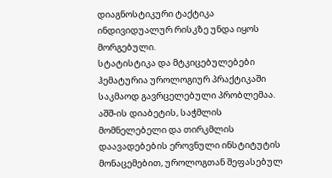დიაგნოსტიკური ტაქტიკა ინდივიდუალურ რისკზე უნდა იყოს მორგებული.
სტატისტიკა და მტკიცებულებები
ჰემატურია უროლოგიურ პრაქტიკაში საკმაოდ გავრცელებული პრობლემაა. აშშ-ის დიაბეტის, საჭმლის მომნელებელი და თირკმლის დაავადებების ეროვნული ინსტიტუტის მონაცემებით, უროლოგთან შეფასებულ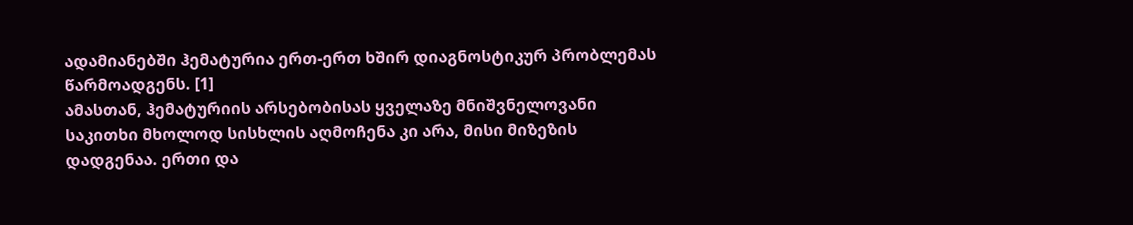ადამიანებში ჰემატურია ერთ-ერთ ხშირ დიაგნოსტიკურ პრობლემას წარმოადგენს. [1]
ამასთან, ჰემატურიის არსებობისას ყველაზე მნიშვნელოვანი საკითხი მხოლოდ სისხლის აღმოჩენა კი არა, მისი მიზეზის დადგენაა. ერთი და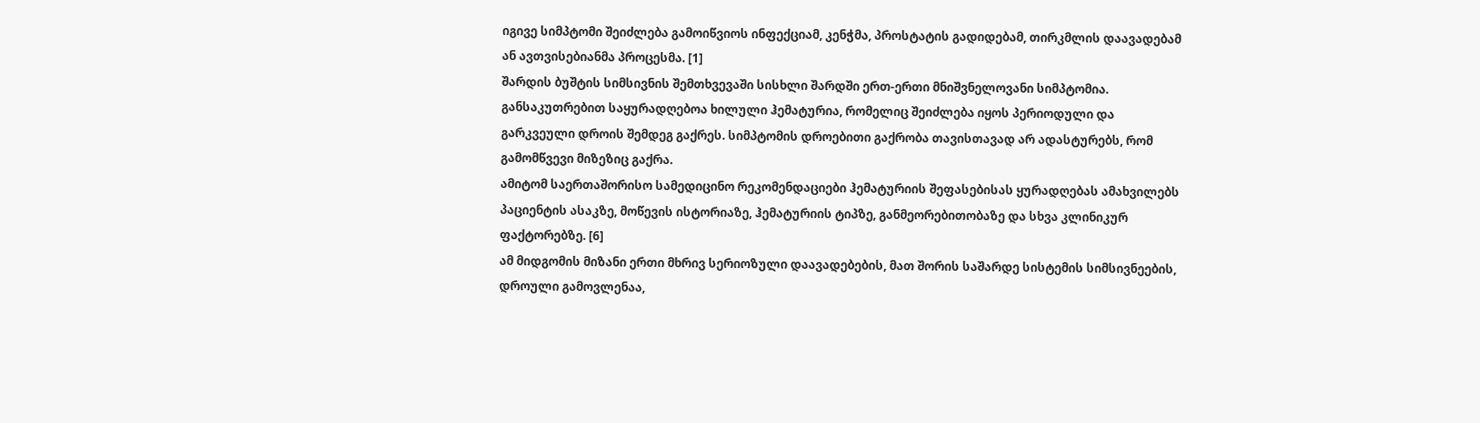იგივე სიმპტომი შეიძლება გამოიწვიოს ინფექციამ, კენჭმა, პროსტატის გადიდებამ, თირკმლის დაავადებამ ან ავთვისებიანმა პროცესმა. [1]
შარდის ბუშტის სიმსივნის შემთხვევაში სისხლი შარდში ერთ-ერთი მნიშვნელოვანი სიმპტომია. განსაკუთრებით საყურადღებოა ხილული ჰემატურია, რომელიც შეიძლება იყოს პერიოდული და გარკვეული დროის შემდეგ გაქრეს. სიმპტომის დროებითი გაქრობა თავისთავად არ ადასტურებს, რომ გამომწვევი მიზეზიც გაქრა.
ამიტომ საერთაშორისო სამედიცინო რეკომენდაციები ჰემატურიის შეფასებისას ყურადღებას ამახვილებს პაციენტის ასაკზე, მოწევის ისტორიაზე, ჰემატურიის ტიპზე, განმეორებითობაზე და სხვა კლინიკურ ფაქტორებზე. [6]
ამ მიდგომის მიზანი ერთი მხრივ სერიოზული დაავადებების, მათ შორის საშარდე სისტემის სიმსივნეების, დროული გამოვლენაა,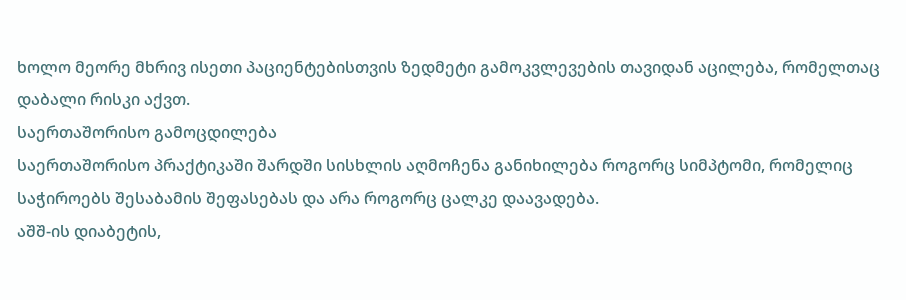ხოლო მეორე მხრივ ისეთი პაციენტებისთვის ზედმეტი გამოკვლევების თავიდან აცილება, რომელთაც დაბალი რისკი აქვთ.
საერთაშორისო გამოცდილება
საერთაშორისო პრაქტიკაში შარდში სისხლის აღმოჩენა განიხილება როგორც სიმპტომი, რომელიც საჭიროებს შესაბამის შეფასებას და არა როგორც ცალკე დაავადება.
აშშ-ის დიაბეტის,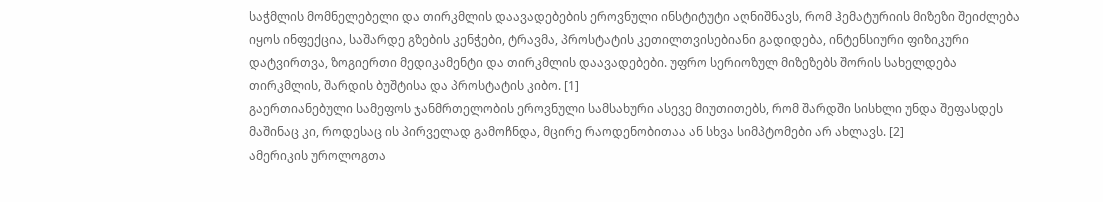საჭმლის მომნელებელი და თირკმლის დაავადებების ეროვნული ინსტიტუტი აღნიშნავს, რომ ჰემატურიის მიზეზი შეიძლება იყოს ინფექცია, საშარდე გზების კენჭები, ტრავმა, პროსტატის კეთილთვისებიანი გადიდება, ინტენსიური ფიზიკური დატვირთვა, ზოგიერთი მედიკამენტი და თირკმლის დაავადებები. უფრო სერიოზულ მიზეზებს შორის სახელდება თირკმლის, შარდის ბუშტისა და პროსტატის კიბო. [1]
გაერთიანებული სამეფოს ჯანმრთელობის ეროვნული სამსახური ასევე მიუთითებს, რომ შარდში სისხლი უნდა შეფასდეს მაშინაც კი, როდესაც ის პირველად გამოჩნდა, მცირე რაოდენობითაა ან სხვა სიმპტომები არ ახლავს. [2]
ამერიკის უროლოგთა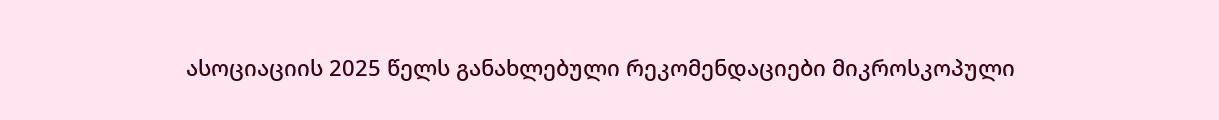ასოციაციის 2025 წელს განახლებული რეკომენდაციები მიკროსკოპული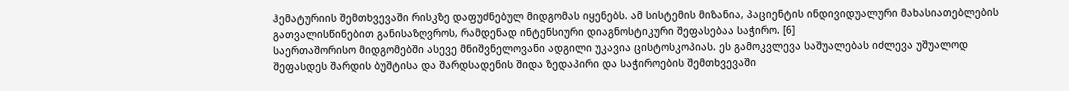ჰემატურიის შემთხვევაში რისკზე დაფუძნებულ მიდგომას იყენებს. ამ სისტემის მიზანია, პაციენტის ინდივიდუალური მახასიათებლების გათვალისწინებით განისაზღვროს, რამდენად ინტენსიური დიაგნოსტიკური შეფასებაა საჭირო. [6]
საერთაშორისო მიდგომებში ასევე მნიშვნელოვანი ადგილი უკავია ცისტოსკოპიას. ეს გამოკვლევა საშუალებას იძლევა უშუალოდ შეფასდეს შარდის ბუშტისა და შარდსადენის შიდა ზედაპირი და საჭიროების შემთხვევაში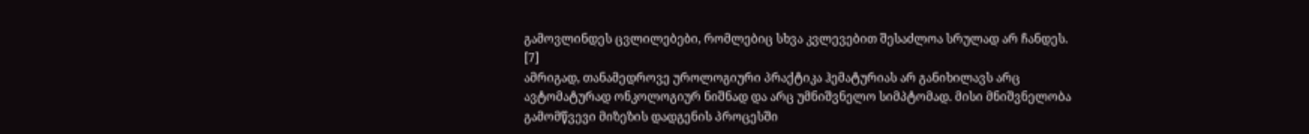გამოვლინდეს ცვლილებები, რომლებიც სხვა კვლევებით შესაძლოა სრულად არ ჩანდეს. [7]
ამრიგად, თანამედროვე უროლოგიური პრაქტიკა ჰემატურიას არ განიხილავს არც ავტომატურად ონკოლოგიურ ნიშნად და არც უმნიშვნელო სიმპტომად. მისი მნიშვნელობა გამომწვევი მიზეზის დადგენის პროცესში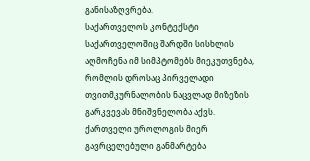განისაზღვრება.
საქართველოს კონტექსტი
საქართველოშიც შარდში სისხლის აღმოჩენა იმ სიმპტომებს მიეკუთვნება, რომლის დროსაც პირველადი თვითმკურნალობის ნაცვლად მიზეზის გარკვევას მნიშვნელობა აქვს.
ქართველი უროლოგის მიერ გავრცელებული განმარტება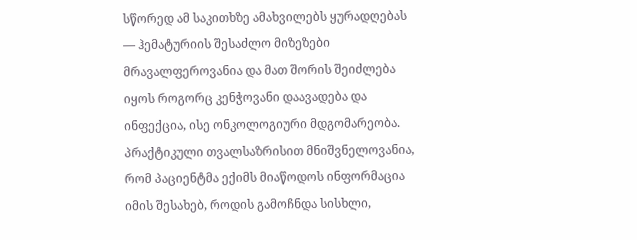სწორედ ამ საკითხზე ამახვილებს ყურადღებას — ჰემატურიის შესაძლო მიზეზები მრავალფეროვანია და მათ შორის შეიძლება იყოს როგორც კენჭოვანი დაავადება და ინფექცია, ისე ონკოლოგიური მდგომარეობა.
პრაქტიკული თვალსაზრისით მნიშვნელოვანია, რომ პაციენტმა ექიმს მიაწოდოს ინფორმაცია იმის შესახებ, როდის გამოჩნდა სისხლი,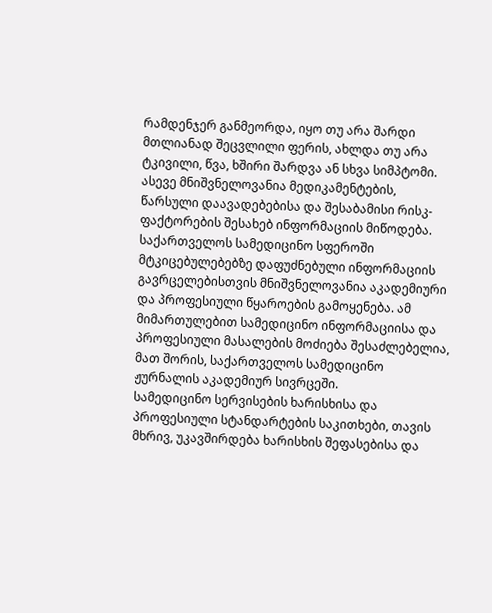რამდენჯერ განმეორდა, იყო თუ არა შარდი მთლიანად შეცვლილი ფერის, ახლდა თუ არა ტკივილი, წვა, ხშირი შარდვა ან სხვა სიმპტომი. ასევე მნიშვნელოვანია მედიკამენტების, წარსული დაავადებებისა და შესაბამისი რისკ-ფაქტორების შესახებ ინფორმაციის მიწოდება.
საქართველოს სამედიცინო სფეროში მტკიცებულებებზე დაფუძნებული ინფორმაციის გავრცელებისთვის მნიშვნელოვანია აკადემიური და პროფესიული წყაროების გამოყენება. ამ მიმართულებით სამედიცინო ინფორმაციისა და პროფესიული მასალების მოძიება შესაძლებელია, მათ შორის, საქართველოს სამედიცინო ჟურნალის აკადემიურ სივრცეში.
სამედიცინო სერვისების ხარისხისა და პროფესიული სტანდარტების საკითხები, თავის მხრივ, უკავშირდება ხარისხის შეფასებისა და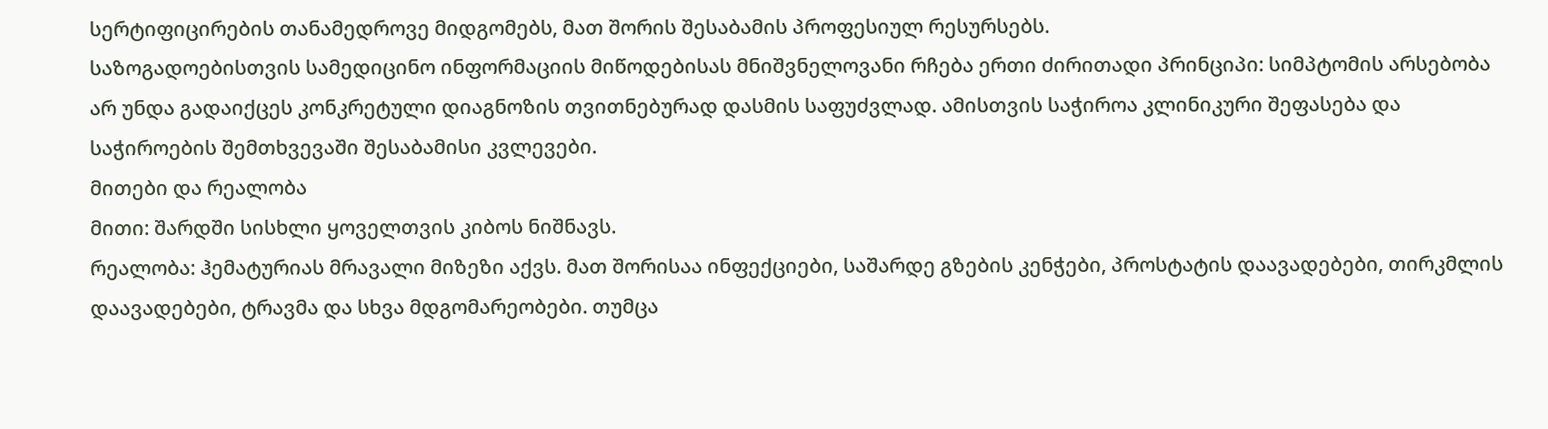სერტიფიცირების თანამედროვე მიდგომებს, მათ შორის შესაბამის პროფესიულ რესურსებს.
საზოგადოებისთვის სამედიცინო ინფორმაციის მიწოდებისას მნიშვნელოვანი რჩება ერთი ძირითადი პრინციპი: სიმპტომის არსებობა არ უნდა გადაიქცეს კონკრეტული დიაგნოზის თვითნებურად დასმის საფუძვლად. ამისთვის საჭიროა კლინიკური შეფასება და საჭიროების შემთხვევაში შესაბამისი კვლევები.
მითები და რეალობა
მითი: შარდში სისხლი ყოველთვის კიბოს ნიშნავს.
რეალობა: ჰემატურიას მრავალი მიზეზი აქვს. მათ შორისაა ინფექციები, საშარდე გზების კენჭები, პროსტატის დაავადებები, თირკმლის დაავადებები, ტრავმა და სხვა მდგომარეობები. თუმცა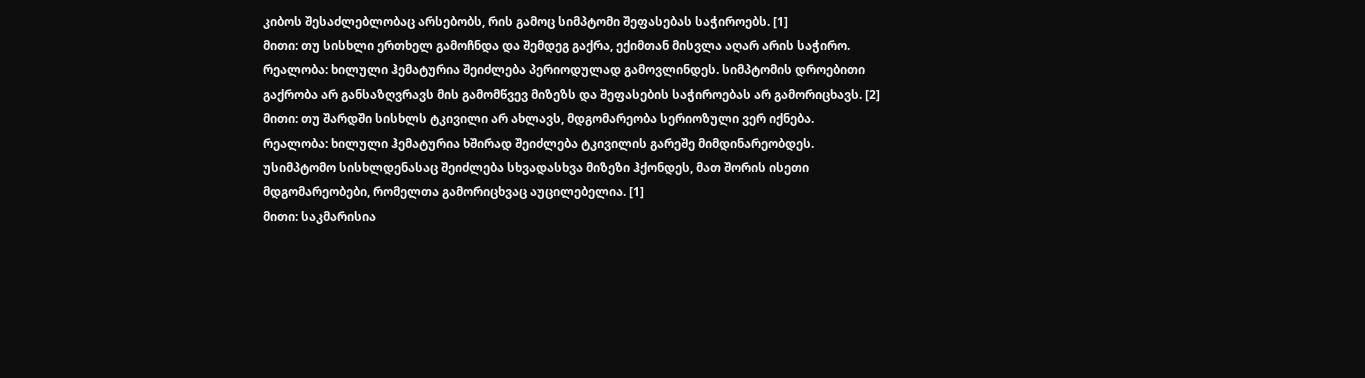კიბოს შესაძლებლობაც არსებობს, რის გამოც სიმპტომი შეფასებას საჭიროებს. [1]
მითი: თუ სისხლი ერთხელ გამოჩნდა და შემდეგ გაქრა, ექიმთან მისვლა აღარ არის საჭირო.
რეალობა: ხილული ჰემატურია შეიძლება პერიოდულად გამოვლინდეს. სიმპტომის დროებითი გაქრობა არ განსაზღვრავს მის გამომწვევ მიზეზს და შეფასების საჭიროებას არ გამორიცხავს. [2]
მითი: თუ შარდში სისხლს ტკივილი არ ახლავს, მდგომარეობა სერიოზული ვერ იქნება.
რეალობა: ხილული ჰემატურია ხშირად შეიძლება ტკივილის გარეშე მიმდინარეობდეს. უსიმპტომო სისხლდენასაც შეიძლება სხვადასხვა მიზეზი ჰქონდეს, მათ შორის ისეთი მდგომარეობები, რომელთა გამორიცხვაც აუცილებელია. [1]
მითი: საკმარისია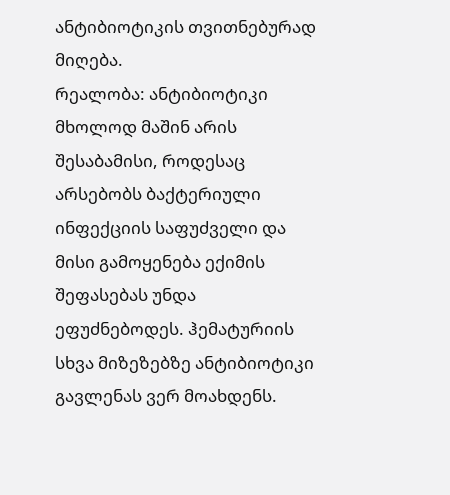ანტიბიოტიკის თვითნებურად მიღება.
რეალობა: ანტიბიოტიკი მხოლოდ მაშინ არის შესაბამისი, როდესაც არსებობს ბაქტერიული ინფექციის საფუძველი და მისი გამოყენება ექიმის შეფასებას უნდა ეფუძნებოდეს. ჰემატურიის სხვა მიზეზებზე ანტიბიოტიკი გავლენას ვერ მოახდენს.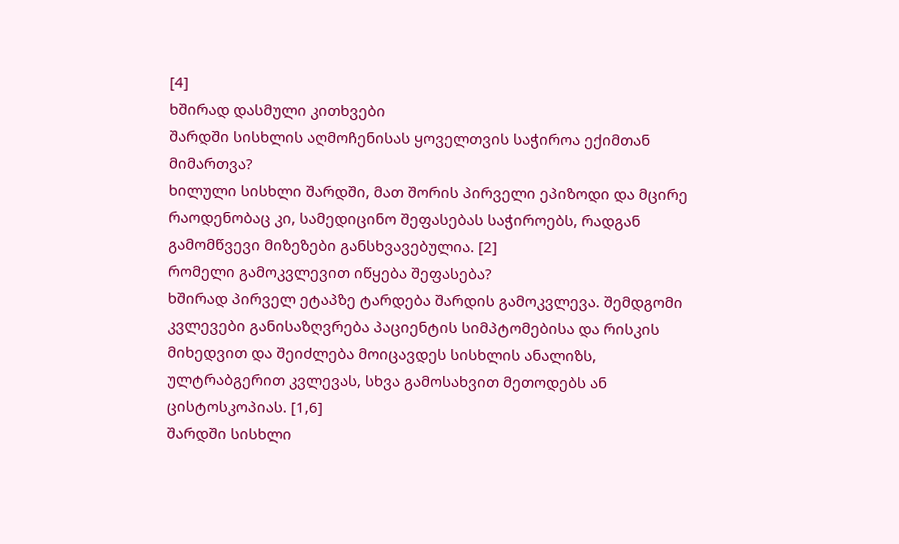[4]
ხშირად დასმული კითხვები
შარდში სისხლის აღმოჩენისას ყოველთვის საჭიროა ექიმთან მიმართვა?
ხილული სისხლი შარდში, მათ შორის პირველი ეპიზოდი და მცირე რაოდენობაც კი, სამედიცინო შეფასებას საჭიროებს, რადგან გამომწვევი მიზეზები განსხვავებულია. [2]
რომელი გამოკვლევით იწყება შეფასება?
ხშირად პირველ ეტაპზე ტარდება შარდის გამოკვლევა. შემდგომი კვლევები განისაზღვრება პაციენტის სიმპტომებისა და რისკის მიხედვით და შეიძლება მოიცავდეს სისხლის ანალიზს, ულტრაბგერით კვლევას, სხვა გამოსახვით მეთოდებს ან ცისტოსკოპიას. [1,6]
შარდში სისხლი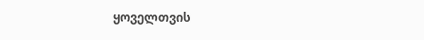ყოველთვის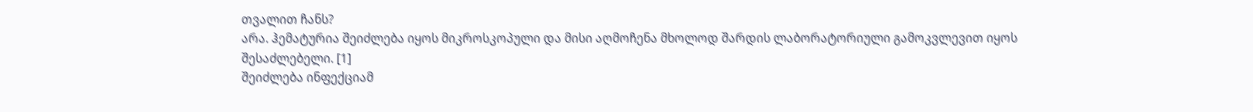თვალით ჩანს?
არა. ჰემატურია შეიძლება იყოს მიკროსკოპული და მისი აღმოჩენა მხოლოდ შარდის ლაბორატორიული გამოკვლევით იყოს შესაძლებელი. [1]
შეიძლება ინფექციამ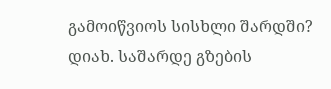გამოიწვიოს სისხლი შარდში?
დიახ. საშარდე გზების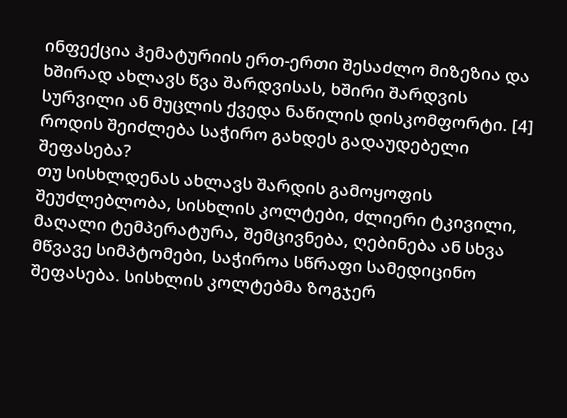ინფექცია ჰემატურიის ერთ-ერთი შესაძლო მიზეზია და ხშირად ახლავს წვა შარდვისას, ხშირი შარდვის სურვილი ან მუცლის ქვედა ნაწილის დისკომფორტი. [4]
როდის შეიძლება საჭირო გახდეს გადაუდებელი შეფასება?
თუ სისხლდენას ახლავს შარდის გამოყოფის შეუძლებლობა, სისხლის კოლტები, ძლიერი ტკივილი, მაღალი ტემპერატურა, შემცივნება, ღებინება ან სხვა მწვავე სიმპტომები, საჭიროა სწრაფი სამედიცინო შეფასება. სისხლის კოლტებმა ზოგჯერ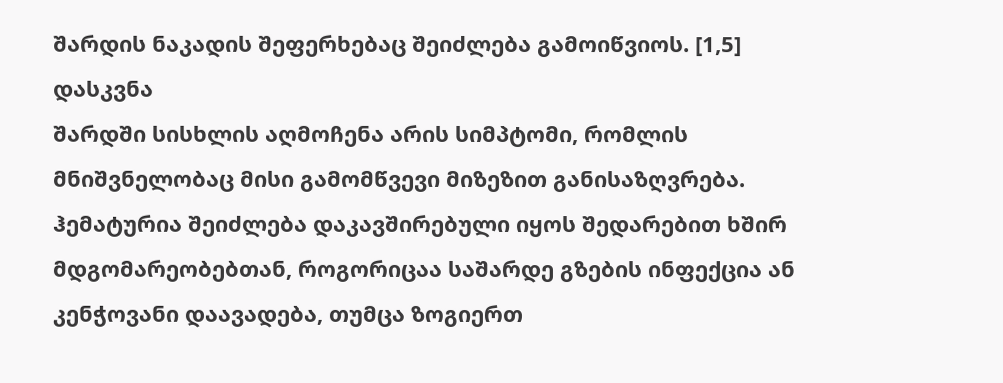შარდის ნაკადის შეფერხებაც შეიძლება გამოიწვიოს. [1,5]
დასკვნა
შარდში სისხლის აღმოჩენა არის სიმპტომი, რომლის მნიშვნელობაც მისი გამომწვევი მიზეზით განისაზღვრება. ჰემატურია შეიძლება დაკავშირებული იყოს შედარებით ხშირ მდგომარეობებთან, როგორიცაა საშარდე გზების ინფექცია ან კენჭოვანი დაავადება, თუმცა ზოგიერთ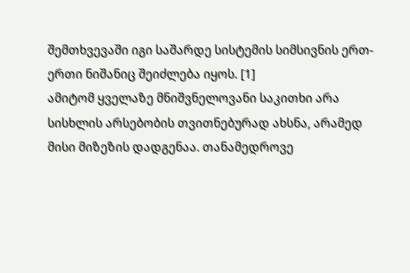შემთხვევაში იგი საშარდე სისტემის სიმსივნის ერთ-ერთი ნიშანიც შეიძლება იყოს. [1]
ამიტომ ყველაზე მნიშვნელოვანი საკითხი არა სისხლის არსებობის თვითნებურად ახსნა, არამედ მისი მიზეზის დადგენაა. თანამედროვე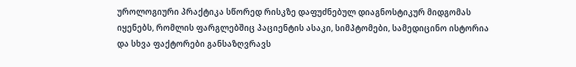უროლოგიური პრაქტიკა სწორედ რისკზე დაფუძნებულ დიაგნოსტიკურ მიდგომას იყენებს, რომლის ფარგლებშიც პაციენტის ასაკი, სიმპტომები, სამედიცინო ისტორია და სხვა ფაქტორები განსაზღვრავს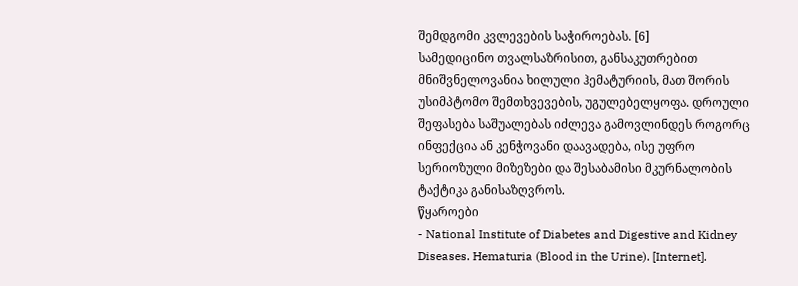შემდგომი კვლევების საჭიროებას. [6]
სამედიცინო თვალსაზრისით, განსაკუთრებით მნიშვნელოვანია ხილული ჰემატურიის, მათ შორის უსიმპტომო შემთხვევების, უგულებელყოფა. დროული შეფასება საშუალებას იძლევა გამოვლინდეს როგორც ინფექცია ან კენჭოვანი დაავადება, ისე უფრო სერიოზული მიზეზები და შესაბამისი მკურნალობის ტაქტიკა განისაზღვროს.
წყაროები
- National Institute of Diabetes and Digestive and Kidney Diseases. Hematuria (Blood in the Urine). [Internet].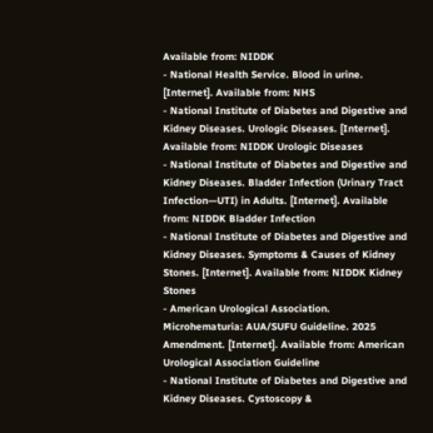Available from: NIDDK
- National Health Service. Blood in urine. [Internet]. Available from: NHS
- National Institute of Diabetes and Digestive and Kidney Diseases. Urologic Diseases. [Internet]. Available from: NIDDK Urologic Diseases
- National Institute of Diabetes and Digestive and Kidney Diseases. Bladder Infection (Urinary Tract Infection—UTI) in Adults. [Internet]. Available from: NIDDK Bladder Infection
- National Institute of Diabetes and Digestive and Kidney Diseases. Symptoms & Causes of Kidney Stones. [Internet]. Available from: NIDDK Kidney Stones
- American Urological Association. Microhematuria: AUA/SUFU Guideline. 2025 Amendment. [Internet]. Available from: American Urological Association Guideline
- National Institute of Diabetes and Digestive and Kidney Diseases. Cystoscopy &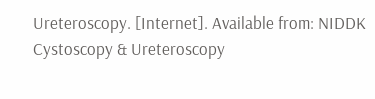Ureteroscopy. [Internet]. Available from: NIDDK Cystoscopy & Ureteroscopy